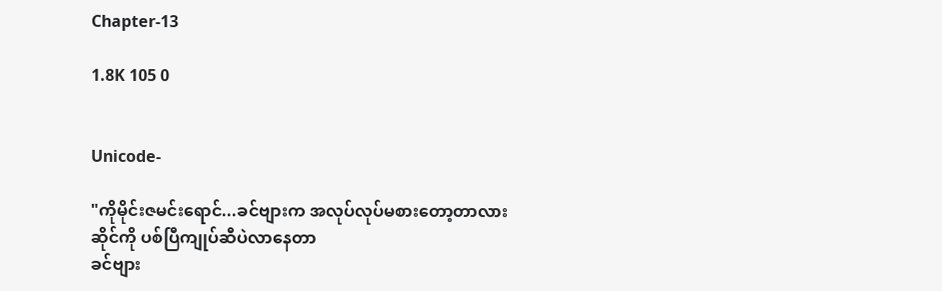Chapter-13

1.8K 105 0


Unicode-

"ကိုမိုင်းဇမင်းရောင်...ခင်ဗျားက အလုပ်လုပ်မစားတော့တာလား
ဆိုင်ကို ပစ်ပြီကျုပ်ဆီပဲလာနေတာ
ခင်ဗျား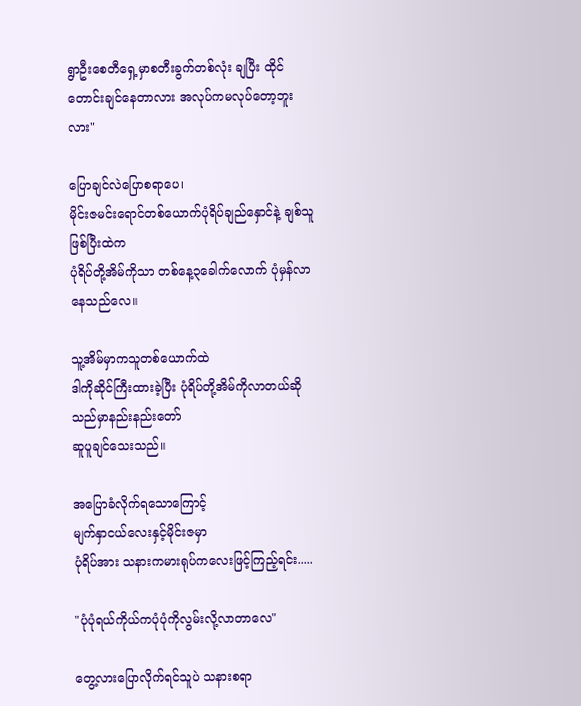ရွာဦးစေတီရှေ့မှာစတီးခွက်တစ်လုံး ချပြီး ထိုင်တောင်းချင်နေတာလား အလုပ်ကမလုပ်တော့ဘူးလား"

ပြောချင်လဲပြောစရာပေ၊
မိုင်းဇမင်းရောင်တစ်ယောက်ပုံရိပ်ချည်နှောင်နဲ့ ချစ်သူဖြစ်ပြီးထဲက
ပုံရိပ်တို့အိမ်ကိုသာ တစ်နေ့၃ခေါက်လောက် ပုံမှန်လာနေသည်လေ။

သူ့အိမ်မှာကသူတစ်ယောက်ထဲ
ဒါကိုဆိုင်ကြီးထားခဲ့ပြီး ပုံရိပ်တို့အိမ်ကိုလာတယ်ဆိုသည်မှာနည်းနည်းတော်
ဆူပူချင်သေးသည်။

အပြောခံလိုက်ရသောကြောင့်
မျက်နှာငယ်လေးနှင့်မိုင်းဇမှာ
ပုံရိပ်အား သနားကမားရုပ်ကလေးဖြင့်ကြည့်ရင်း.....

"ပုံပုံရယ်ကိုယ်ကပုံပုံကိုလွမ်းလို့လာတာလေ"

တွေ့လားပြောလိုက်ရင်သူပဲ သနားစရာ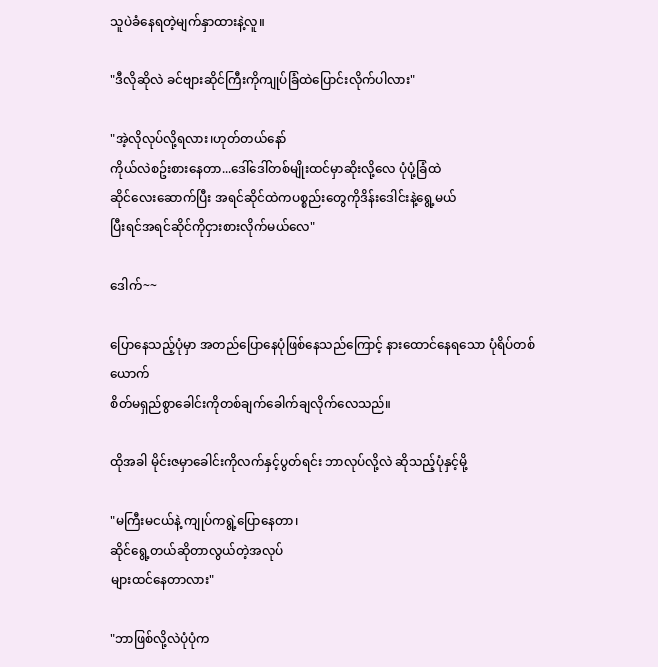သူပဲခံနေရတဲ့မျက်နှာထားနဲ့လူ။

"ဒီလိုဆိုလဲ ခင်ဗျားဆိုင်ကြီးကိုကျုပ်ခြံထဲပြောင်းလိုက်ပါလား"

"အဲ့လိုလုပ်လို့ရလား၊ဟုတ်တယ်နော်
ကိုယ်လဲစဥ်းစားနေတာ...ဒေါ်ဒေါ်တစ်မျိုးထင်မှာဆိုးလို့လေ ပုံပုံ့ခြံထဲ
ဆိုင်လေးဆောက်ပြီး အရင်ဆိုင်ထဲကပစ္စည်းတွေကိုဒိန်းဒေါင်းနဲ့ရွေ့မယ်
ပြီးရင်အရင်ဆိုင်ကိုငှားစားလိုက်မယ်လေ"

ဒေါက်~~

ပြောနေသည့်ပုံမှာ အတည်ပြောနေပုံဖြစ်နေသည်ကြောင့် နားထောင်နေရသော ပုံရိပ်တစ်ယောက်
စိတ်မရှည်စွာခေါင်းကိုတစ်ချက်ခေါက်ချလိုက်လေသည်။

ထိုအခါ မိုင်းဇမှာခေါင်းကိုလက်နှင့်ပွတ်ရင်း ဘာလုပ်လို့လဲ ဆိုသည့်ပုံနှင့်မို့

"မကြီးမငယ်နဲ့ ကျုပ်ကရွဲ့ပြောနေတာ၊
ဆိုင်ရွေ့တယ်ဆိုတာလွယ်တဲ့အလုပ်
များထင်နေတာလား"

"ဘာဖြစ်လို့လဲပုံပုံက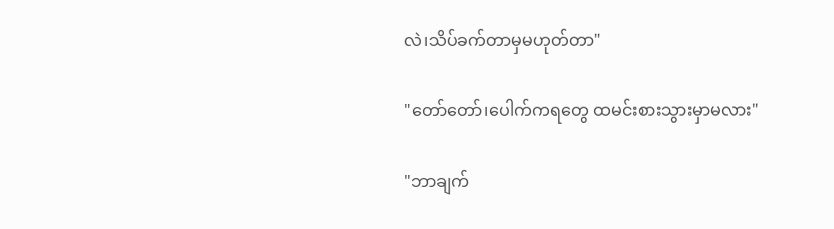လဲ၊သိပ်ခက်တာမှမဟုတ်တာ"

"တော်တော်၊ပေါက်ကရတွေ ထမင်းစားသွားမှာမလား"

"ဘာချက်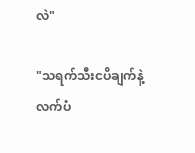လဲ"

"သရက်သီးငပိချက်နဲ့လက်ပံ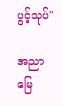ပွင့်သုပ်"

အညာမြေ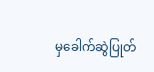မှခေါက်ဆွဲပြုတ်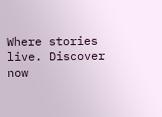Where stories live. Discover now